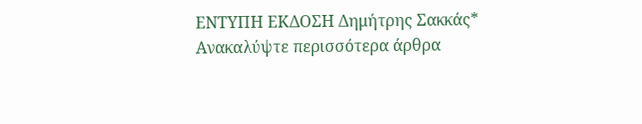ΕΝΤΥΠΗ ΕΚΔΟΣΗ Δημήτρης Σακκάς*
Ανακαλύψτε περισσότερα άρθρα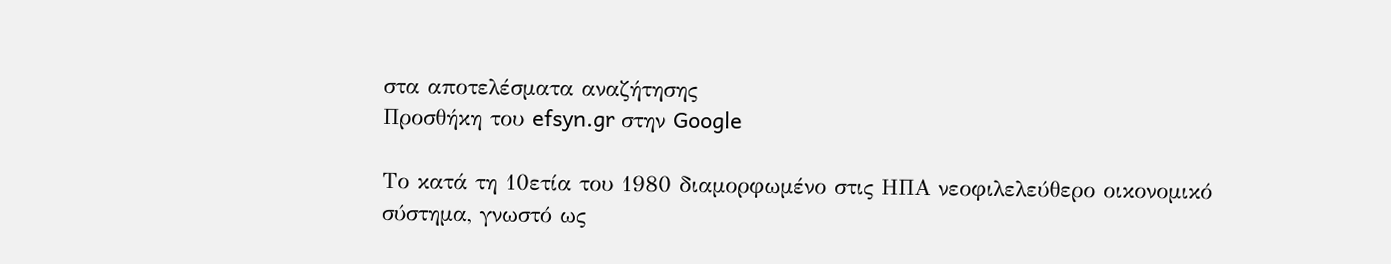στα αποτελέσματα αναζήτησης
Προσθήκη του efsyn.gr στην Google

Το κατά τη 10ετία του 1980 διαμορφωμένο στις ΗΠΑ νεοφιλελεύθερο οικονομικό σύστημα, γνωστό ως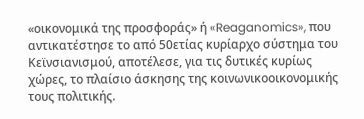«οικονομικά της προσφοράς» ή «Reaganomics», που αντικατέστησε το από 50ετίας κυρίαρχο σύστημα του Κεϊνσιανισμού, αποτέλεσε, για τις δυτικές κυρίως χώρες, το πλαίσιο άσκησης της κοινωνικοοικονομικής τους πολιτικής.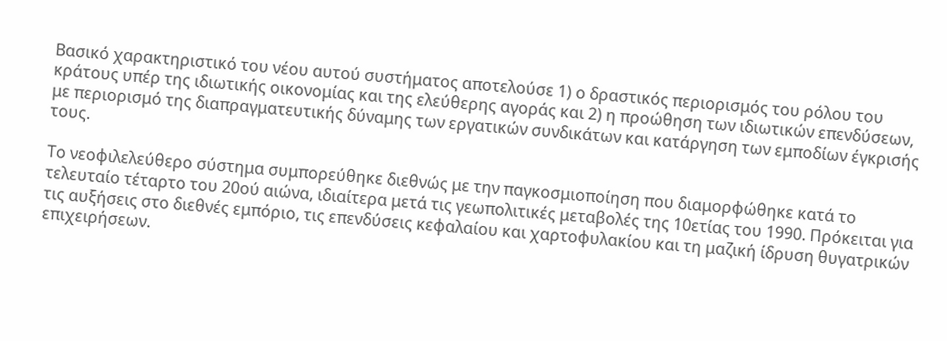Βασικό χαρακτηριστικό του νέου αυτού συστήματος αποτελούσε 1) ο δραστικός περιορισμός του ρόλου του κράτους υπέρ της ιδιωτικής οικονομίας και της ελεύθερης αγοράς και 2) η προώθηση των ιδιωτικών επενδύσεων, με περιορισμό της διαπραγματευτικής δύναμης των εργατικών συνδικάτων και κατάργηση των εμποδίων έγκρισής τους.

Το νεοφιλελεύθερο σύστημα συμπορεύθηκε διεθνώς με την παγκοσμιοποίηση που διαμορφώθηκε κατά το τελευταίο τέταρτο του 20ού αιώνα, ιδιαίτερα μετά τις γεωπολιτικές μεταβολές της 10ετίας του 1990. Πρόκειται για τις αυξήσεις στο διεθνές εμπόριο, τις επενδύσεις κεφαλαίου και χαρτοφυλακίου και τη μαζική ίδρυση θυγατρικών επιχειρήσεων.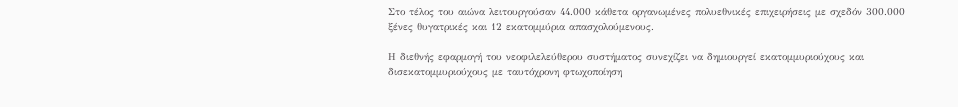Στο τέλος του αιώνα λειτουργούσαν 44.000 κάθετα οργανωμένες πολυεθνικές επιχειρήσεις με σχεδόν 300.000 ξένες θυγατρικές και 12 εκατομμύρια απασχολούμενους.

Η διεθνής εφαρμογή του νεοφιλελεύθερου συστήματος συνεχίζει να δημιουργεί εκατομμυριούχους και δισεκατομμυριούχους με ταυτόχρονη φτωχοποίηση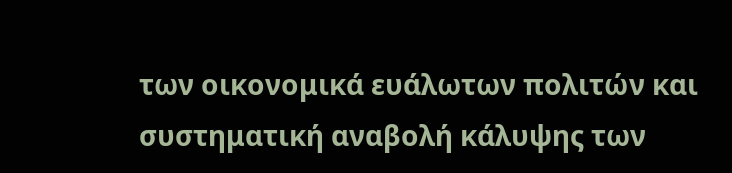των οικονομικά ευάλωτων πολιτών και συστηματική αναβολή κάλυψης των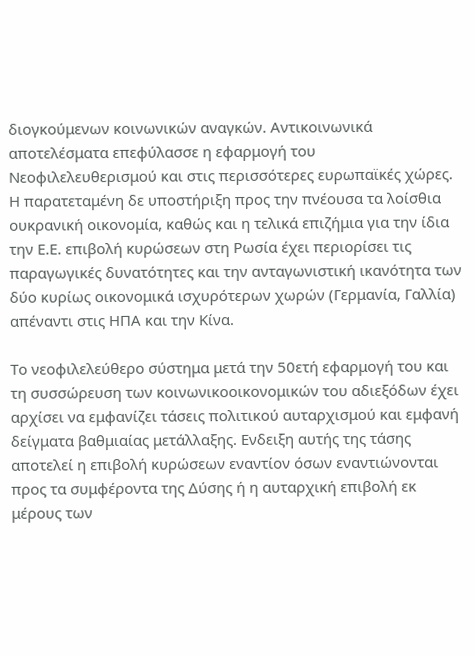διογκούμενων κοινωνικών αναγκών. Αντικοινωνικά αποτελέσματα επεφύλασσε η εφαρμογή του Νεοφιλελευθερισμού και στις περισσότερες ευρωπαϊκές χώρες. Η παρατεταμένη δε υποστήριξη προς την πνέουσα τα λοίσθια ουκρανική οικονομία, καθώς και η τελικά επιζήμια για την ίδια την Ε.Ε. επιβολή κυρώσεων στη Ρωσία έχει περιορίσει τις παραγωγικές δυνατότητες και την ανταγωνιστική ικανότητα των δύο κυρίως οικονομικά ισχυρότερων χωρών (Γερμανία, Γαλλία) απέναντι στις ΗΠΑ και την Κίνα.

Το νεοφιλελεύθερο σύστημα μετά την 50ετή εφαρμογή του και τη συσσώρευση των κοινωνικοοικονομικών του αδιεξόδων έχει αρχίσει να εμφανίζει τάσεις πολιτικού αυταρχισμού και εμφανή δείγματα βαθμιαίας μετάλλαξης. Ενδειξη αυτής της τάσης αποτελεί η επιβολή κυρώσεων εναντίον όσων εναντιώνονται προς τα συμφέροντα της Δύσης ή η αυταρχική επιβολή εκ μέρους των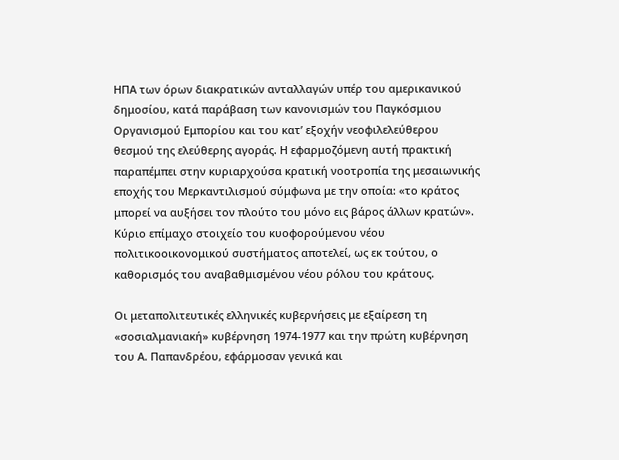ΗΠΑ των όρων διακρατικών ανταλλαγών υπέρ του αμερικανικού δημοσίου, κατά παράβαση των κανονισμών του Παγκόσμιου Οργανισμού Εμπορίου και του κατ’ εξοχήν νεοφιλελεύθερου θεσμού της ελεύθερης αγοράς. Η εφαρμοζόμενη αυτή πρακτική παραπέμπει στην κυριαρχούσα κρατική νοοτροπία της μεσαιωνικής εποχής του Μερκαντιλισμού σύμφωνα με την οποία: «το κράτος μπορεί να αυξήσει τον πλούτο του μόνο εις βάρος άλλων κρατών». Κύριο επίμαχο στοιχείο του κυοφορούμενου νέου πολιτικοοικονομικού συστήματος αποτελεί, ως εκ τούτου, ο καθορισμός του αναβαθμισμένου νέου ρόλου του κράτους.

Οι μεταπολιτευτικές ελληνικές κυβερνήσεις με εξαίρεση τη «σοσιαλμανιακή» κυβέρνηση 1974-1977 και την πρώτη κυβέρνηση του Α. Παπανδρέου, εφάρμοσαν γενικά και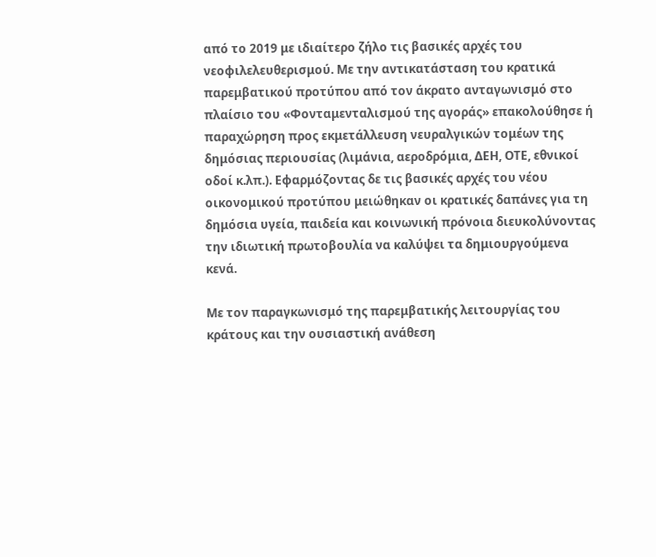από το 2019 με ιδιαίτερο ζήλο τις βασικές αρχές του νεοφιλελευθερισμού. Με την αντικατάσταση του κρατικά παρεμβατικού προτύπου από τον άκρατο ανταγωνισμό στο πλαίσιο του «Φονταμενταλισμού της αγοράς» επακολούθησε ή παραχώρηση προς εκμετάλλευση νευραλγικών τομέων της δημόσιας περιουσίας (λιμάνια, αεροδρόμια, ΔΕΗ, ΟΤΕ, εθνικοί οδοί κ.λπ.). Εφαρμόζοντας δε τις βασικές αρχές του νέου οικονομικού προτύπου μειώθηκαν οι κρατικές δαπάνες για τη δημόσια υγεία, παιδεία και κοινωνική πρόνοια διευκολύνοντας την ιδιωτική πρωτοβουλία να καλύψει τα δημιουργούμενα κενά.

Με τον παραγκωνισμό της παρεμβατικής λειτουργίας του κράτους και την ουσιαστική ανάθεση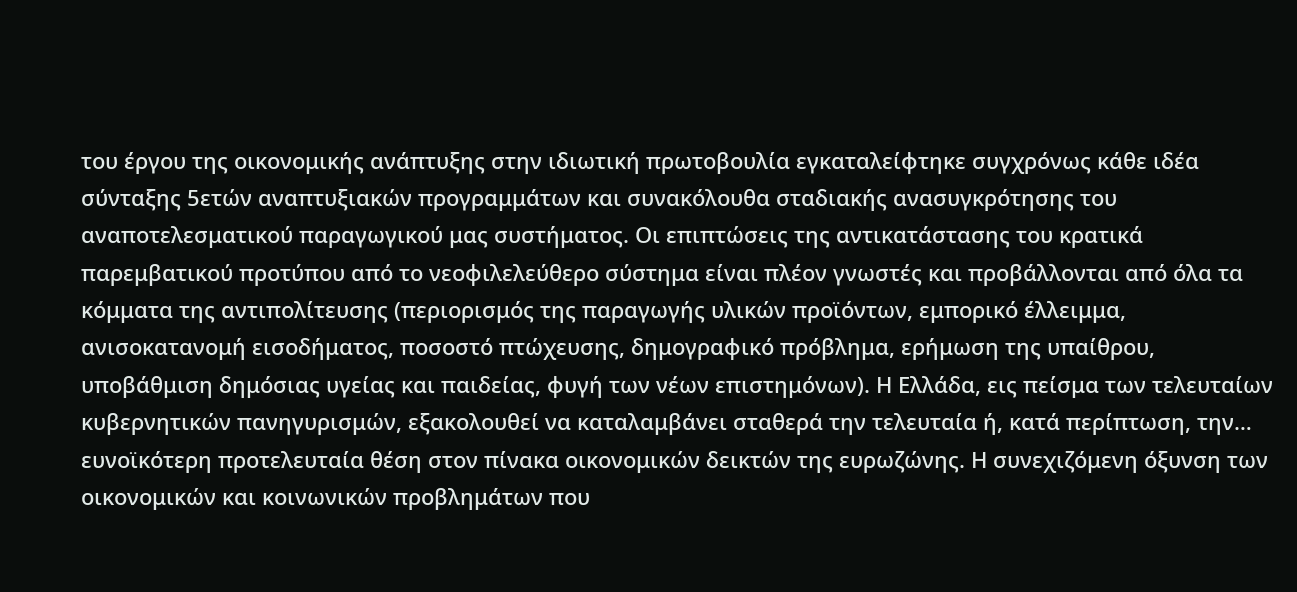του έργου της οικονομικής ανάπτυξης στην ιδιωτική πρωτοβουλία εγκαταλείφτηκε συγχρόνως κάθε ιδέα σύνταξης 5ετών αναπτυξιακών προγραμμάτων και συνακόλουθα σταδιακής ανασυγκρότησης του αναποτελεσματικού παραγωγικού μας συστήματος. Οι επιπτώσεις της αντικατάστασης του κρατικά παρεμβατικού προτύπου από το νεοφιλελεύθερο σύστημα είναι πλέον γνωστές και προβάλλονται από όλα τα κόμματα της αντιπολίτευσης (περιορισμός της παραγωγής υλικών προϊόντων, εμπορικό έλλειμμα, ανισοκατανομή εισοδήματος, ποσοστό πτώχευσης, δημογραφικό πρόβλημα, ερήμωση της υπαίθρου, υποβάθμιση δημόσιας υγείας και παιδείας, φυγή των νέων επιστημόνων). Η Ελλάδα, εις πείσμα των τελευταίων κυβερνητικών πανηγυρισμών, εξακολουθεί να καταλαμβάνει σταθερά την τελευταία ή, κατά περίπτωση, την… ευνοϊκότερη προτελευταία θέση στον πίνακα οικονομικών δεικτών της ευρωζώνης. Η συνεχιζόμενη όξυνση των οικονομικών και κοινωνικών προβλημάτων που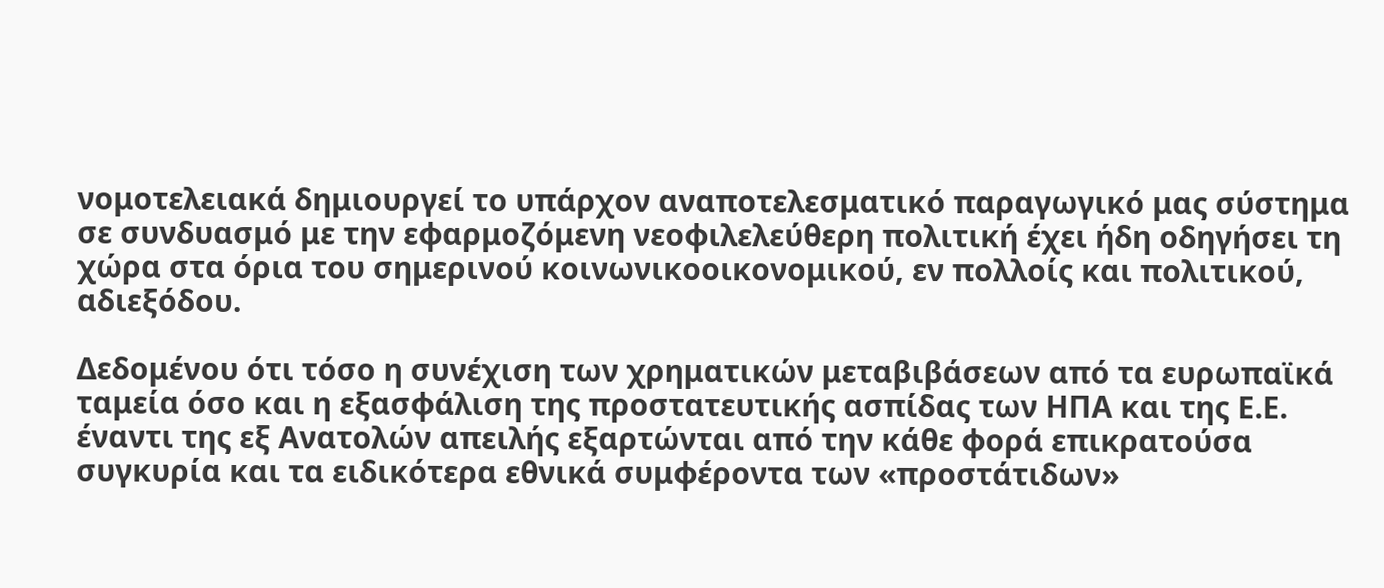νομοτελειακά δημιουργεί το υπάρχον αναποτελεσματικό παραγωγικό μας σύστημα σε συνδυασμό με την εφαρμοζόμενη νεοφιλελεύθερη πολιτική έχει ήδη οδηγήσει τη χώρα στα όρια του σημερινού κοινωνικοοικονομικού, εν πολλοίς και πολιτικού, αδιεξόδου.

Δεδομένου ότι τόσο η συνέχιση των χρηματικών μεταβιβάσεων από τα ευρωπαϊκά ταμεία όσο και η εξασφάλιση της προστατευτικής ασπίδας των ΗΠΑ και της Ε.Ε. έναντι της εξ Ανατολών απειλής εξαρτώνται από την κάθε φορά επικρατούσα συγκυρία και τα ειδικότερα εθνικά συμφέροντα των «προστάτιδων»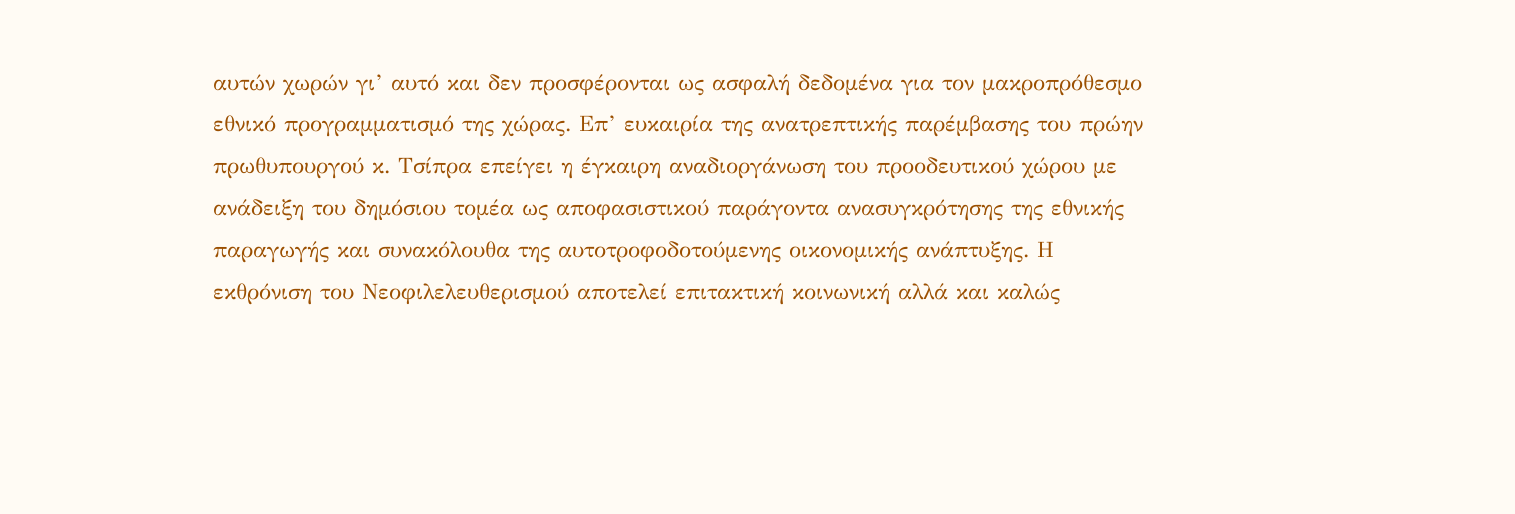αυτών χωρών γι’ αυτό και δεν προσφέρονται ως ασφαλή δεδομένα για τον μακροπρόθεσμο εθνικό προγραμματισμό της χώρας. Επ’ ευκαιρία της ανατρεπτικής παρέμβασης του πρώην πρωθυπουργού κ. Τσίπρα επείγει η έγκαιρη αναδιοργάνωση του προοδευτικού χώρου με ανάδειξη του δημόσιου τομέα ως αποφασιστικού παράγοντα ανασυγκρότησης της εθνικής παραγωγής και συνακόλουθα της αυτοτροφοδοτούμενης οικονομικής ανάπτυξης. Η εκθρόνιση του Νεοφιλελευθερισμού αποτελεί επιτακτική κοινωνική αλλά και καλώς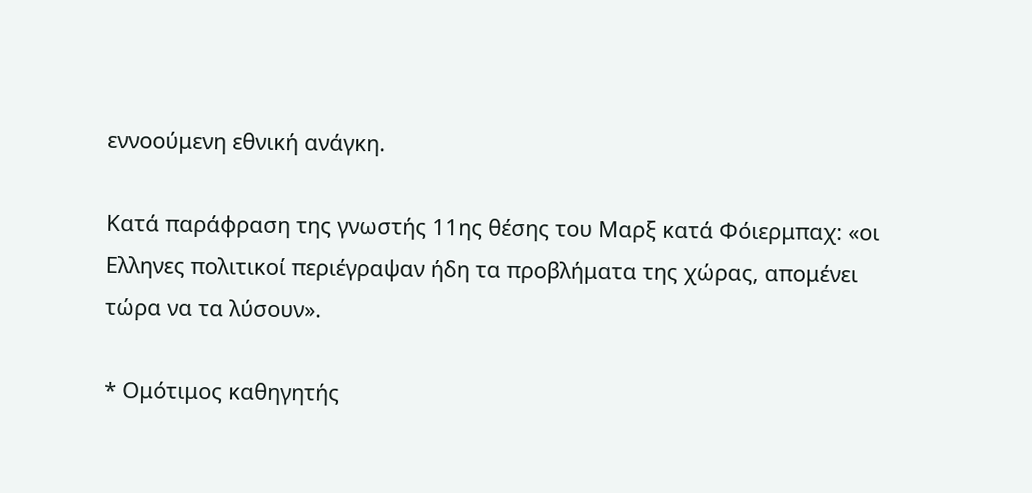εννοούμενη εθνική ανάγκη.

Κατά παράφραση της γνωστής 11ης θέσης του Μαρξ κατά Φόιερμπαχ: «οι Ελληνες πολιτικοί περιέγραψαν ήδη τα προβλήματα της χώρας, απομένει τώρα να τα λύσουν».

* Ομότιμος καθηγητής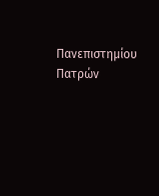Πανεπιστημίου Πατρών